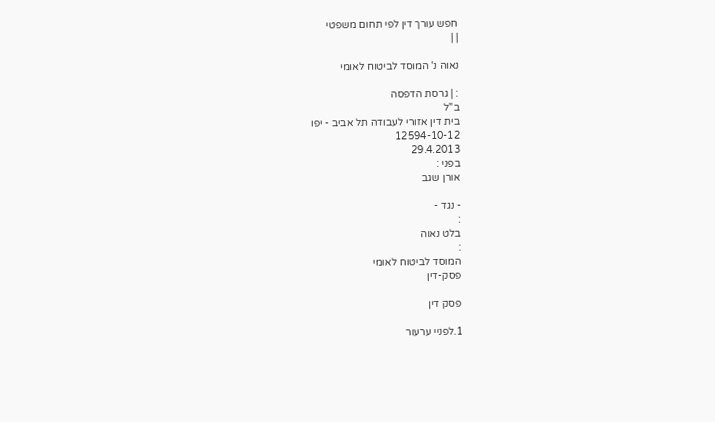חפש עורך דין לפי תחום משפטי
| |

נאוה נ' המוסד לביטוח לאומי

: | גרסת הדפסה
ב"ל
בית דין אזורי לעבודה תל אביב - יפו
12594-10-12
29.4.2013
בפני :
אורן שגב

- נגד -
:
בלט נאוה
:
המוסד לביטוח לאומי
פסק-דין

פסק דין

1.לפניי ערעור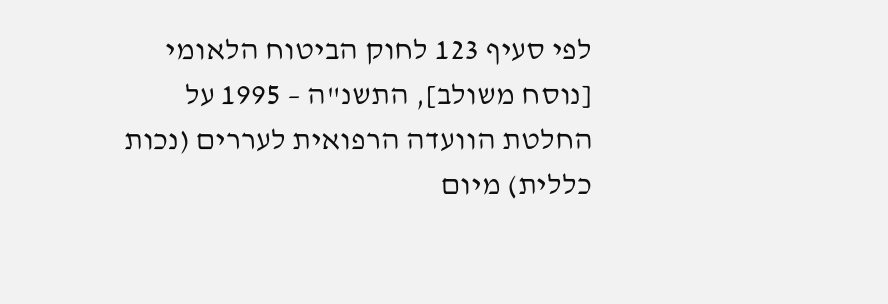לפי סעיף 123 לחוק הביטוח הלאומי [נוסח משולב], התשנ"ה – 1995 על החלטת הוועדה הרפואית לעררים (נכות כללית) מיום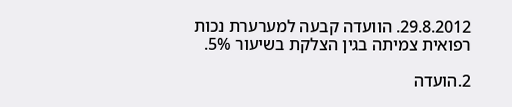29.8.2012. הוועדה קבעה למערערת נכות רפואית צמיתה בגין הצלקת בשיעור 5%.

2.הועדה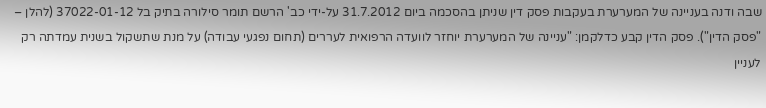שבה ודנה בעניינה של המערערת בעקבות פסק דין שניתן בהסכמה ביום 31.7.2012 על-ידי כב' הרשם תומר סילורה בתיק בל 37022-01-12 (להלן – "פסק הדין"). פסק הדין קבע כדלקמן: "עניינה של המערערת יוחזר לוועדה הרפואית לעררים (תחום נפגעי עבודה) על מנת שתשקול בשנית עמדתה רק לעניין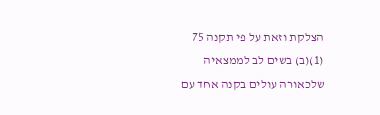הצלקת וזאת על פי תקנה 75 (1)(ב) בשים לב לממצאיה שלכאורה עולים בקנה אחד עם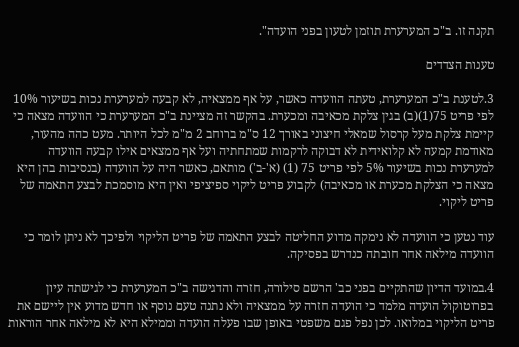תקנה זו. ב"כ המערערת תוזמן לטעון בפני הועדה".

טענות הצדדים

3.לטענת ב"כ המערערת, טעתה הוועדה כאשר, על אף ממצאיה, לא קבעה למערערת נכות בשיעור 10% לפי פריט 75(1)(ב) בגין צלקת מכאיבה ומכערת. בהקשר זה מציינת ב"כ המערערת כי הוועדה מצאה כי קיימת צלקת מעל קרסול שמאלי חיצוני באורך 12 ס"מ ברוחב 2 מ"מ לכל היותר. מעט כהה מהעור, מאודמת קמעה לא קלואידית לא דבוקה לרקמות שמתחתיה ועל אף ממצאים אילו קבעה הוועדה למערערת נכות בשיעור 5% לפי פריט 75 (1) (א'-ב') מותאם, כאשר היה על הוועדה (בנסיבות בהן היא מצאה כי הצלקת מכערת או מכאיבה) לקבוע פריט ליקוי ספיציפי ואין היא מוסמכת לבצע התאמה של פריט ליקוי.

עוד נטען כי הוועדה לא נימקה מדוע החליטה לבצע התאמה של פריט הליקוי ולפיכך לא ניתן לומר כי הוועדה מילאה אחר חובתה כנדרש בפסיקה.

4.במועד הדיון שהתקיים בפני כב' הרשם סילורה, חזרה והדגישה ב"כ המערערת כי לגישתה עיון בפרוטוקול הועדה מלמד כי הועדה חזרה על ממצאיה ולא נתנה טעם נוסף או חדש מדוע אין ליישם את פריט הליקוי במלואו. לכן נפל פגם משפטי באופן שבו פעלה הועדה וממילא היא לא מילאה אחר הוראות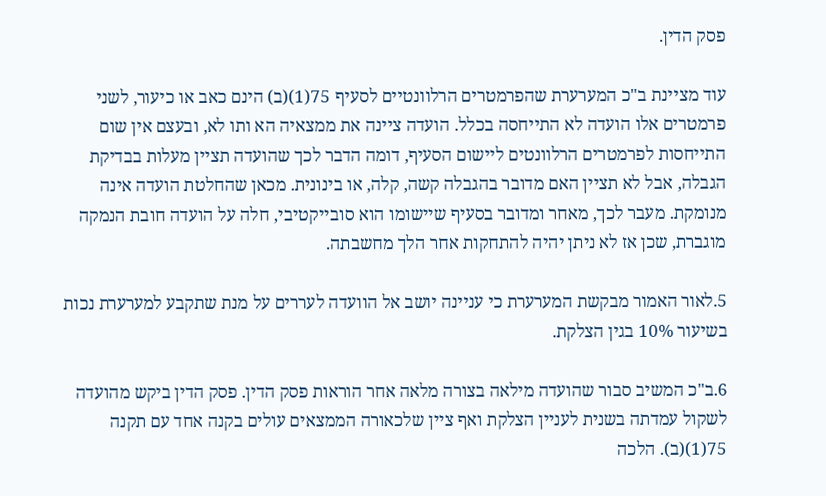פסק הדין.

עוד מציינת ב"כ המערערת שהפרמטרים הרלוונטיים לסעיף 75(1)(ב) הינם כאב או כיעור, לשני פרמטרים אלו הועדה לא התייחסה בכלל. הועדה ציינה את ממצאיה הא ותו לא, ובעצם אין שום התייחסות לפרמטרים הרלוונטים ליישום הסעיף, דומה הדבר לכך שהועדה תציין מעלות בבדיקת הגבלה, אבל לא תציין האם מדובר בהגבלה קשה, קלה, או בינונית. מכאן שהחלטת הועדה אינה מנומקת. מעבר לכך, מאחר ומדובר בסעיף שיישומו הוא סובייקטיבי, חלה על הועדה חובת הנמקה מוגברת, שכן אז לא ניתן יהיה להתחקות אחר הלך מחשבתה.

5.לאור האמור מבקשת המערערת כי עניינה יושב אל הוועדה לעררים על מנת שתקבע למערערת נכות בשיעור 10% בגין הצלקת.

6.ב"כ המשיב סבור שהועדה מילאה בצורה מלאה אחר הוראות פסק הדין. פסק הדין ביקש מהועדה לשקול עמדתה בשנית לעניין הצלקת ואף ציין שלכאורה הממצאים עולים בקנה אחד עם תקנה 75(1)(ב). הלכה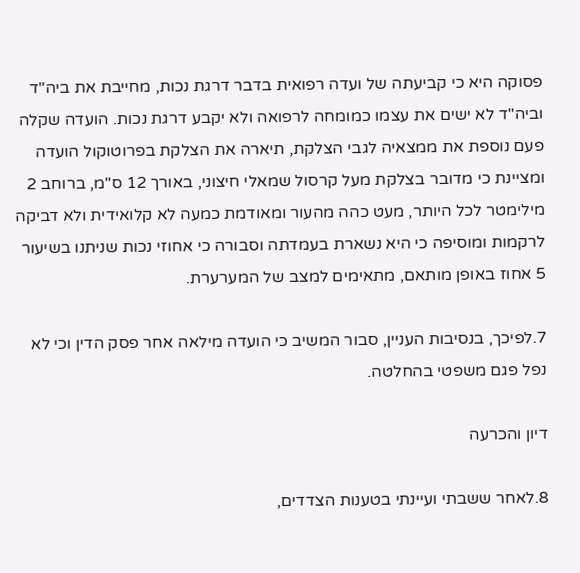פסוקה היא כי קביעתה של ועדה רפואית בדבר דרגת נכות, מחייבת את ביה"ד וביה"ד לא ישים את עצמו כמומחה לרפואה ולא יקבע דרגת נכות. הועדה שקלה פעם נוספת את ממצאיה לגבי הצלקת, תיארה את הצלקת בפרוטוקול הועדה ומציינת כי מדובר בצלקת מעל קרסול שמאלי חיצוני, באורך 12 ס"מ, ברוחב 2 מילימטר לכל היותר, מעט כהה מהעור ומאודמת כמעה לא קלואידית ולא דביקה לרקמות ומוסיפה כי היא נשארת בעמדתה וסבורה כי אחוזי נכות שניתנו בשיעור 5 אחוז באופן מותאם, מתאימים למצב של המערערת.

7.לפיכך, בנסיבות העניין, סבור המשיב כי הועדה מילאה אחר פסק הדין וכי לא נפל פגם משפטי בהחלטה.

דיון והכרעה

8.לאחר ששבתי ועיינתי בטענות הצדדים,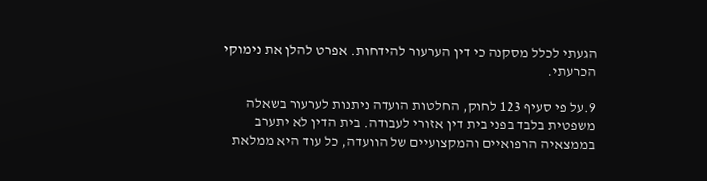הגעתי לכלל מסקנה כי דין הערעור להידחות. אפרט להלן את נימוקי הכרעתי.

9.על פי סעיף 123 לחוק, החלטות הועדה ניתנות לערעור בשאלה משפטית בלבד בפני בית דין אזורי לעבודה. בית הדין לא יתערב בממצאיה הרפואיים והמקצועיים של הוועדה, כל עוד היא ממלאת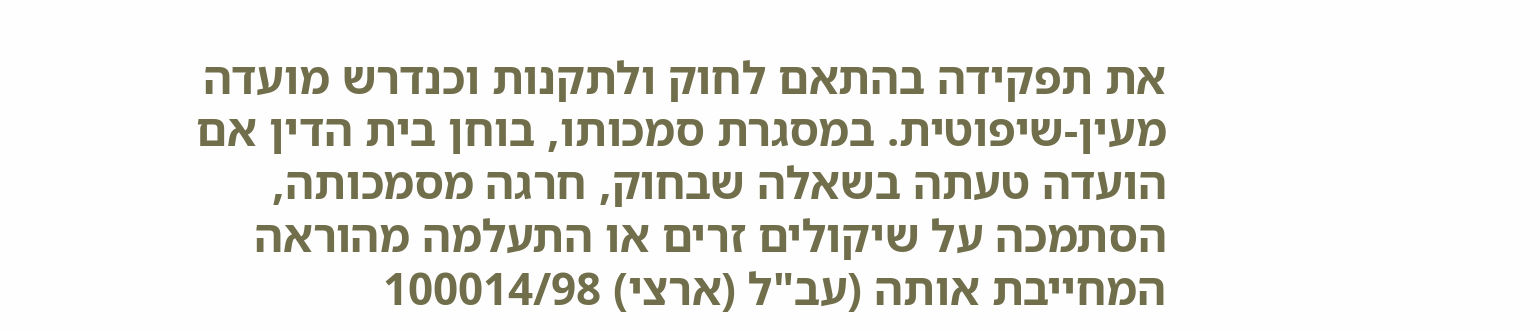את תפקידה בהתאם לחוק ולתקנות וכנדרש מועדה מעין-שיפוטית. במסגרת סמכותו, בוחן בית הדין אם הועדה טעתה בשאלה שבחוק, חרגה מסמכותה, הסתמכה על שיקולים זרים או התעלמה מהוראה המחייבת אותה (עב"ל (ארצי) 100014/98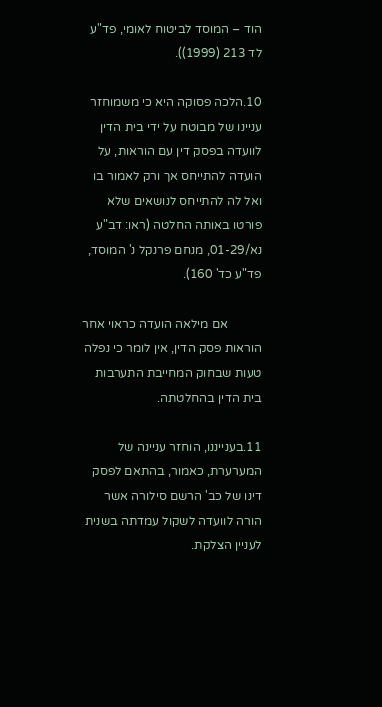הוד – המוסד לביטוח לאומי, פד"ע לד 213 (1999)).

10.הלכה פסוקה היא כי משמוחזר עניינו של מבוטח על ידי בית הדין לוועדה בפסק דין עם הוראות, על הועדה להתייחס אך ורק לאמור בו ואל לה להתייחס לנושאים שלא פורטו באותה החלטה (ראו: דב"ע נא/01-29, מנחם פרנקל נ' המוסד, פד"ע כד' 160).

           אם מילאה הועדה כראוי אחר הוראות פסק הדין, אין לומר כי נפלה טעות שבחוק המחייבת התערבות בית הדין בהחלטתה.

11.בענייננו, הוחזר עניינה של המערערת, כאמור, בהתאם לפסק דינו של כב' הרשם סילורה אשר הורה לוועדה לשקול עמדתה בשנית לעניין הצלקת.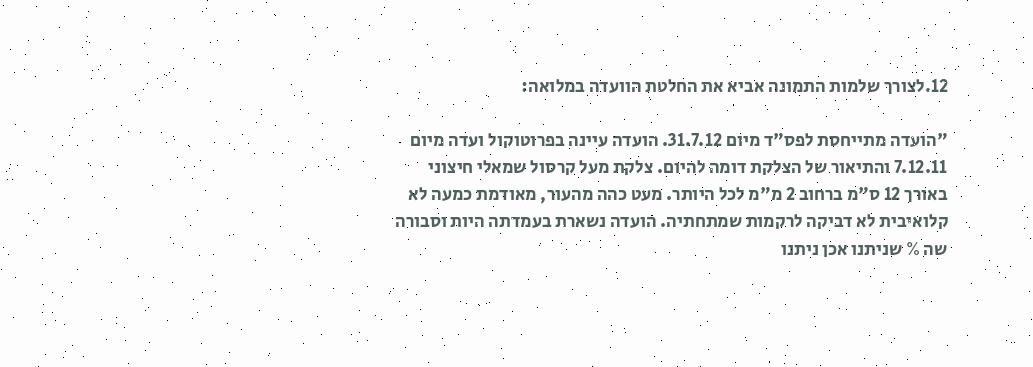12.לצורך שלמות התמונה אביא את החלטת הוועדה במלואה:

"הועדה מתייחסת לפס"ד מיום 31.7.12. הועדה עיינה בפרוטוקול ועדה מיום 7.12.11 והתיאור של הצלקת דומה להיום. צלקת מעל קרסול שמאלי חיצוני באורך 12 ס"מ ברחוב 2 מ"מ לכל היותר. מעט כהה מהעור, מאודמת כמעה לא קלואיבית לא דביקה לרקמות שמתחתיה. הועדה נשארת בעמדתה היות וסבורה שה % שניתנו אכן ניתנו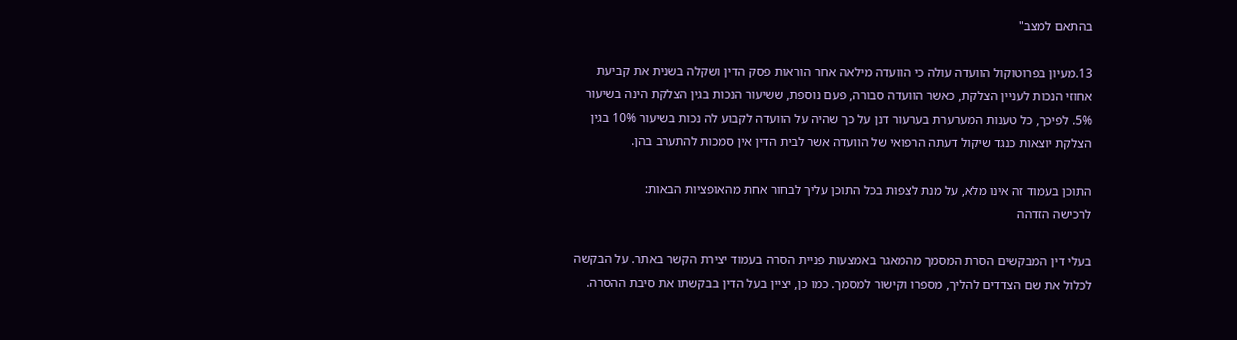בהתאם למצב"

13.מעיון בפרוטוקול הוועדה עולה כי הוועדה מילאה אחר הוראות פסק הדין ושקלה בשנית את קביעת אחוזי הנכות לעניין הצלקת, כאשר הוועדה סבורה, פעם נוספת, ששיעור הנכות בגין הצלקת הינה בשיעור 5%. לפיכך, כל טענות המערערת בערעור דנן על כך שהיה על הוועדה לקבוע לה נכות בשיעור 10% בגין הצלקת יוצאות כנגד שיקול דעתה הרפואי של הוועדה אשר לבית הדין אין סמכות להתערב בהן.

התוכן בעמוד זה אינו מלא, על מנת לצפות בכל התוכן עליך לבחור אחת מהאופציות הבאות:
לרכישה הזדהה

בעלי דין המבקשים הסרת המסמך מהמאגר באמצעות פניית הסרה בעמוד יצירת הקשר באתר. על הבקשה לכלול את שם הצדדים להליך, מספרו וקישור למסמך. כמו כן, יציין בעל הדין בבקשתו את סיבת ההסרה.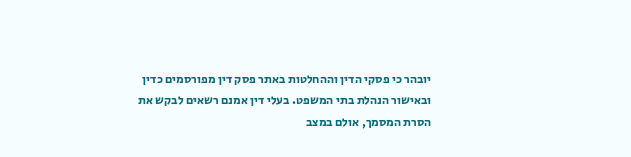יובהר כי פסקי הדין וההחלטות באתר פסק דין מפורסמים כדין ובאישור הנהלת בתי המשפט. בעלי דין אמנם רשאים לבקש את הסרת המסמך, אולם במצב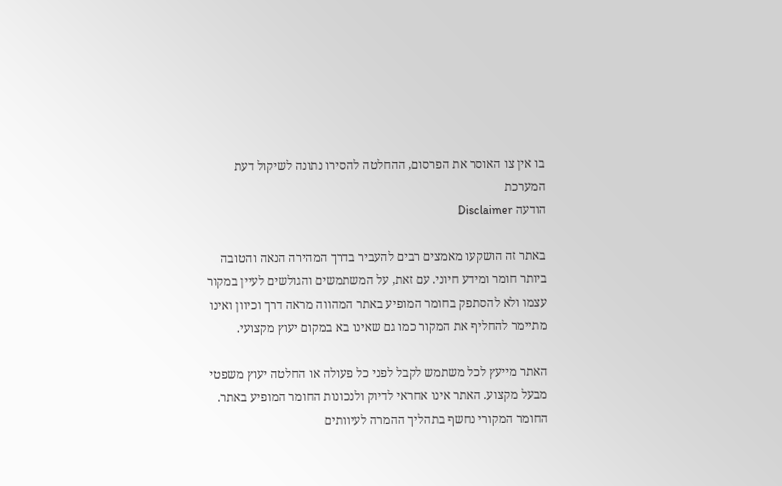בו אין צו האוסר את הפרסום, ההחלטה להסירו נתונה לשיקול דעת המערכת
הודעה Disclaimer

באתר זה הושקעו מאמצים רבים להעביר בדרך המהירה הנאה והטובה ביותר חומר ומידע חיוני. עם זאת, על המשתמשים והגולשים לעיין במקור עצמו ולא להסתפק בחומר המופיע באתר המהווה מראה דרך וכיוון ואינו מתיימר להחליף את המקור כמו גם שאינו בא במקום יעוץ מקצועי.

האתר מייעץ לכל משתמש לקבל לפני כל פעולה או החלטה יעוץ משפטי מבעל מקצוע. האתר אינו אחראי לדיוק ולנכונות החומר המופיע באתר. החומר המקורי נחשף בתהליך ההמרה לעיוותים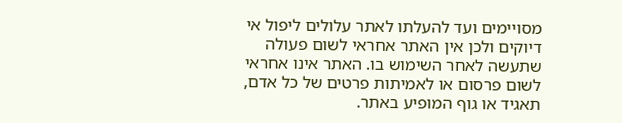מסויימים ועד להעלתו לאתר עלולים ליפול אי דיוקים ולכן אין האתר אחראי לשום פעולה שתעשה לאחר השימוש בו. האתר אינו אחראי לשום פרסום או לאמיתות פרטים של כל אדם, תאגיד או גוף המופיע באתר.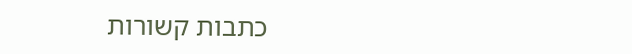כתבות קשורות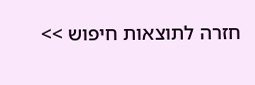חזרה לתוצאות חיפוש >>